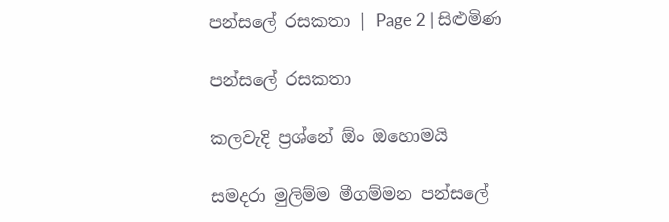පන්සලේ රසකතා | Page 2 | සිළුමිණ

පන්සලේ රසකතා

කලවැදි ප්‍රශ්නේ ඕං ඔහොමයි

සමදරා මුලිම්ම මීගම්මන පන්සලේ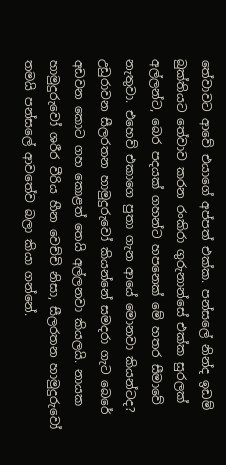තේවාවට ආවේ එයාගේ අප්පත් එක්ක. පන්සලේ නින්ද ඉඩම් බුක්තියට තේවාව කරන රංකිර‍ා ගුරුනාන්සේ එක්ක සුරලක් අල්ලන්ට, බෙර පදයක් ගහන්ට හපනෙක් මේ හතර සීමාවේ නැතුවා. එහෙව් එකාගෙ පුතා ගැන ආයේ මොනවා කියන්ටද? උඩුරාවන සීලරතන හාමුදුරුවෝ කියන්නේ සමදරා ගැට බෙරේ අඩවන කොට ගහ කොළත් තෙයි අල්ලනවා කියලයි. නායක හාමුදුරුවෝ ශරීර වීරිය හීන වෙච්චි නිසා, සීලරතන හාමුදුරුවෝ තමයි පන්සලේ ආවතේව බලා කියා ගන්නේ.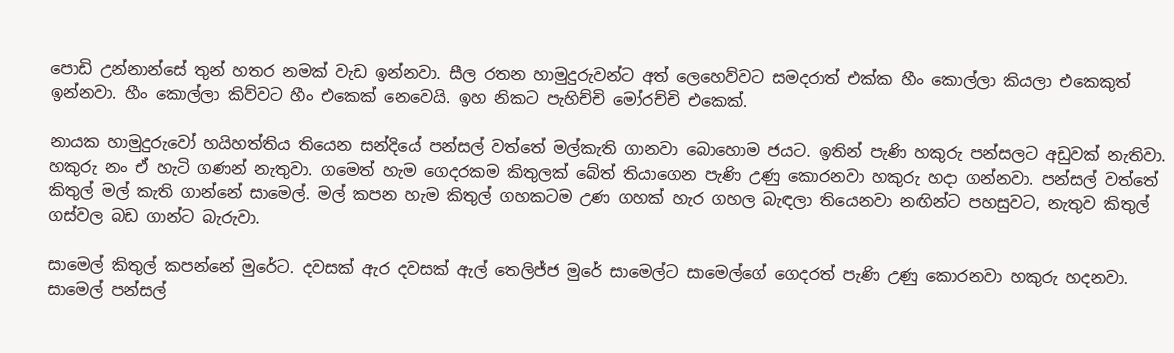පොඩි උන්නාන්සේ තුන් හතර නමක් වැඩ ඉන්නවා. සීල රතන හාමුදුරුවන්ට අත් ලෙහෙව්වට සමදරාත් එක්ක හීං කොල්ලා කියලා එකෙකුත් ඉන්නවා. හීං කොල්ලා කිව්වට හීං එකෙක් නෙවෙයි. ඉහ නිකට පැහිච්චි මෝරච්චි එකෙක්.

නායක හාමුදුරුවෝ හයිහත්තිය තියෙන සන්දියේ පන්සල් වත්තේ මල්කැති ගානවා බොහොම ජයට. ඉතින් පැණි හකුරු පන්සලට අඩුවක් නැතිවා. හකුරු නං ඒ හැටි ගණන් නැතුවා. ගමෙත් හැම ගෙදරකම කිතුලක් බේත් තියාගෙන පැණි උණු කොරනවා හකුරු හදා ගන්නවා. පන්සල් වත්තේ කිතුල් මල් කැති ගාන්නේ සාමෙල්. මල් කපන හැම කිතුල් ගහකටම උණ ගහක් හැර ගහල බැඳලා තියෙනවා නඟින්ට පහසුවට, නැතුව කිතුල් ගස්වල බඩ ගාන්ට බැරුවා.

සාමෙල් කිතුල් කපන්නේ මුරේ‍ට. දවසක් ඇර දවසක් ඇල් තෙලිජ්ජ මුරේ සාමෙල්ට සාමෙල්ගේ ගෙදරත් පැණි උණු කොරනවා හකුරු හදනවා. සාමෙල් පන්සල්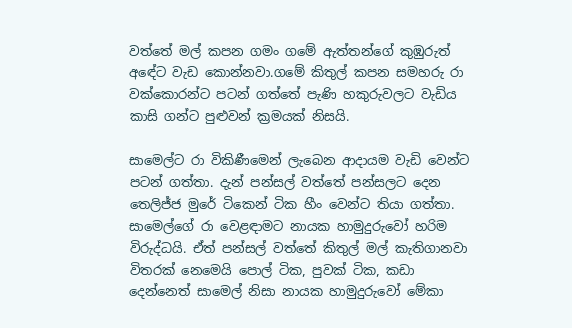වත්තේ මල් කපන ගමං ගමේ ඇත්තන්ගේ කුඹුරුත් අඳේට වැඩ කොන්නවා.ගමේ කිතුල් කපන සමහරු රා වක්කොරන්ට පටන් ගත්තේ පැණි හකුරුවලට වැඩිය කාසි ගන්ට පුළුවන් ක්‍රමයක් නිසයි.

සාමෙල්ට රා විකිණීමෙන් ලැබෙන ආදායම වැඩි වෙන්ට පටන් ගත්තා. දැන් පන්සල් වත්තේ පන්සලට දෙන තෙලිජ්ජ මුරේ ටිකෙන් ටික හීං වෙන්ට තියා ගත්තා. සාමෙල්ගේ රා වෙළඳාමට නායක හාමුදුරුවෝ හරිම විරුද්ධයි. ඒත් පන්සල් වත්තේ කිතුල් මල් කැතිගානවා විතරක් නෙමෙයි පොල් ටික, පුවක් ටික, කඩා දෙන්නෙත් සාමෙල් නිසා නායක හාමුදුරුවෝ මේකා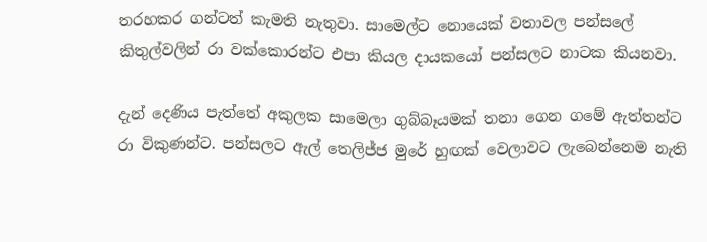තරහකර ගන්ටත් කැමති නැතුවා. සාමෙල්ට නොයෙක් වතාවල පන්සලේ කිතුල්වලින් රා වක්කොරන්ට එපා කියල දායකයෝ පන්සලට නාටක කියනවා.

දැන් දෙණිය පැත්තේ අකුලක සාමෙලා ගුබ්බෑයමක් තනා ගෙන ගමේ ඇත්තන්ට රා විකුණන්ට. පන්සලට ඇල් තෙලිජ්‍ජ මුරේ හුඟක් වෙලාවට ලැබෙන්නෙම නැති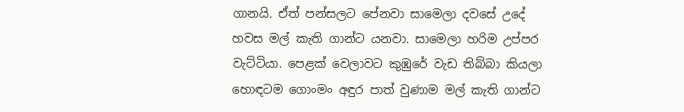ගානයි. ඒත් පන්සලට පේනවා සාමෙලා දවසේ උදේ හවස මල් කැති ගාන්ට යනවා. සාමෙලා හරිම උප්පර වැට්ටියා. පෙළක් වෙලාවට කුඹුරේ වැඩ තිබ්බා කියලා හොඳටම ගොංමං අඳුර පාත් වුණාම මල් කැති ගාන්ට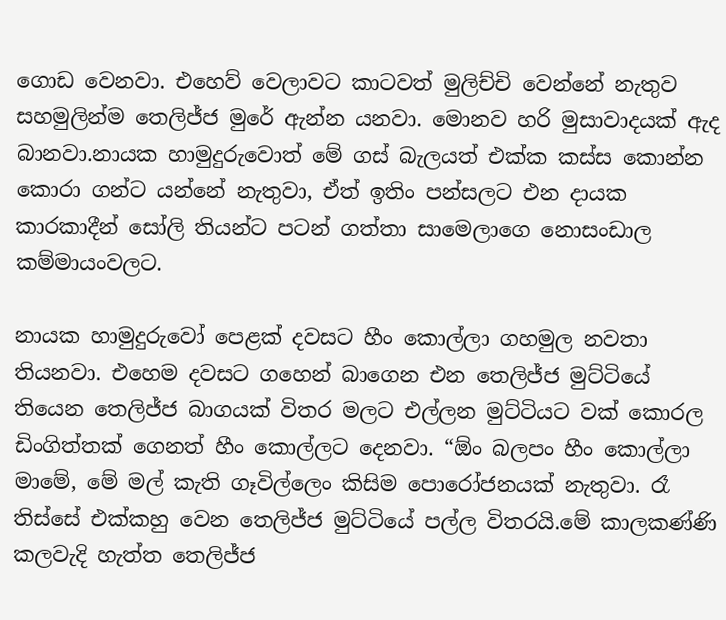ගොඩ වෙනවා. එහෙව් වෙලාවට කාටවත් මුලිච්චි වෙන්නේ නැතුව සහමුලින්ම තෙලිජ්ජ මුරේ ඇන්න යනවා. මොනව හරි මුසාවාදයක් ඇද බානවා.නායක හාමුදුරුවොත් මේ ගස් බැලයත් එක්ක කස්ස කොන්න කොරා ගන්ට යන්නේ නැතුවා, ඒත් ඉතිං පන්සලට එන දායක කාරකාදීන් සෝලි තියන්ට පටන් ගත්තා සාමෙලාගෙ නොසංඩාල කම්මායංවලට.

නායක හාමුදුරුවෝ පෙළක් දවසට හීං කොල්ලා ගහමුල නවතා තියනවා. එහෙම දවසට ගහෙන් බාගෙන එන තෙලිජ්ජ මුට්ටියේ තියෙන තෙලිජ්ජ බාගයක් විතර මලට එල්ලන මුට්ටියට වක් කොරල ඩිංගිත්තක් ගෙනත් හීං කොල්ලට දෙනවා. “ඕං බලපං හීං කොල්ලා මාමේ, මේ මල් කැති ගෑවිල්ලෙං කිසිම පොරෝජනයක් නැතුවා. රෑ තිස්සේ එක්කහු වෙන තෙලිජ්ජ මුට්ටියේ පල්ල විතරයි.මේ කාලකණ්ණි කලවැදි හැත්ත තෙලිජ්ජ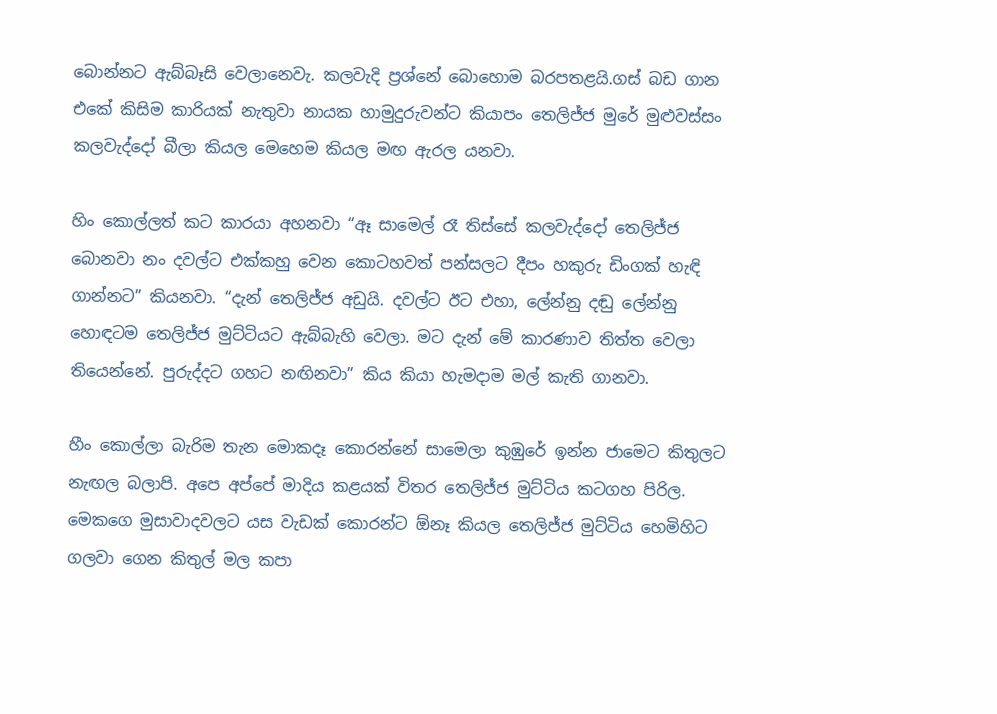බොන්නට ඇබ්බෑසි වෙලානෙවැ. කලවැදි ප්‍රශ්නේ බොහොම බරපතළයි.ගස් බඩ ගාන එකේ කිසිම කාරියක් නැතුවා නායක හාමුදුරුවන්ට කියාපං තෙලිජ්ජ මුරේ මුළුවස්සං කලවැද්දෝ බීලා කියල මෙහෙම කියල මඟ ඇරල යනවා.

හිං කොල්ලත් කට කාරයා අහනවා “ඈ සාමෙල් රෑ තිස්සේ කලවැද්දෝ තෙලිජ්ජ බොනවා නං දවල්ට එක්කහු වෙන කොටහවත් පන්සලට දීපං හකුරු ඩිංගක් හැඳි ගාන්නට” කියනවා. “දැන් තෙලිජ්ජ අඩුයි. දවල්ට ඊට එහා, ලේන්නු දඬු ලේන්නු හොඳටම තෙලිජ්ජ මුට්ටියට ඇබ්බැහි වෙලා. මට දැන් මේ කාරණාව තිත්ත වෙලා තියෙන්නේ. පුරුද්දට ගහට නඟිනවා” කිය කියා හැමදාම මල් කැති ගානවා.

හීං කොල්ලා බැරිම තැන මොකදෑ කොරන්නේ සාමෙලා කු‍ඹුරේ ඉන්න ජාමෙට කිතුලට නැඟල බලාපි. අපෙ අප්පේ මාදිය කළයක් විතර තෙලිජ්ජ මුට්ටිය කටගහ පිරිල. මෙකගෙ මුසාවාදවලට යස වැඩක් කොරන්ට ඕනෑ කියල තෙලිජ්ජ මුට්ටිය හෙමිහිට ගලවා ගෙන කිතුල් මල කපා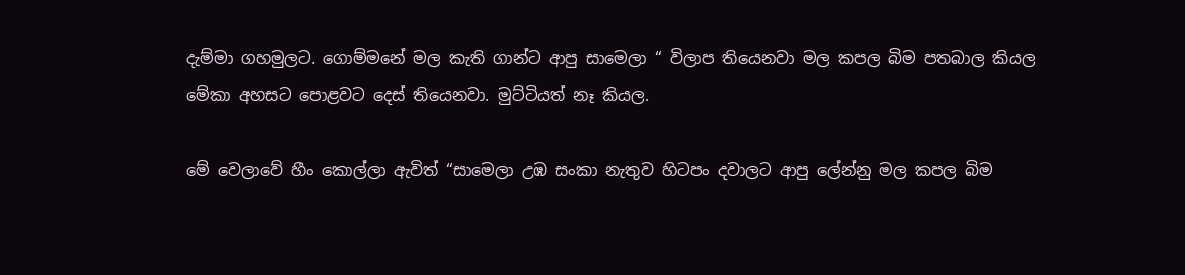දැම්ම‍ා ගහමුලට. ගොම්මනේ මල කැති ගාන්ට ආපු සාමෙලා “ විලාප තියෙනවා මල කපල බිම පතබාල කියල මේකා අහසට පොළවට දෙස් තියෙනවා. මුට්ටියත් නෑ කියල.

මේ වෙලාවේ හීං කොල්ලා ඇවිත් “සාමෙලා උඹ සංකා නැතුව හි‍ටපං දවාලට ආපු ලේන්නු මල කපල බිම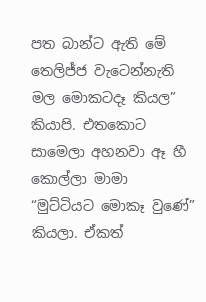පත බාන්ට ඇති මේ තෙලිජ්ජ වැටෙන්නැති මල මොකටදෑ කියල” කියාපි. එතකොට සාමෙලා අහනවා ඈ හී කොල්ලා මාමා “මුට්ටියට මොකෑ වුණේ” කියලා. ඒකත්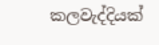කලවැද්දියක්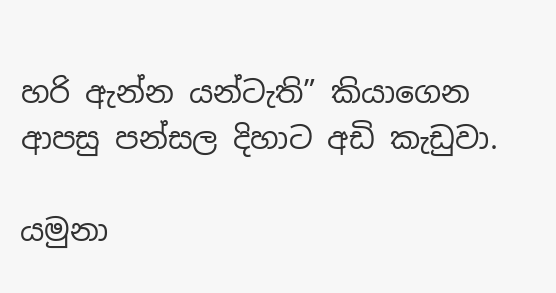හරි ඇන්න යන්ටැති” කියාගෙන ආපසු පන්සල දිහාට අඩි කැඩුවා.

යමුනා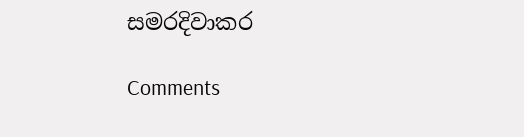සමරදිවාකර

Comments